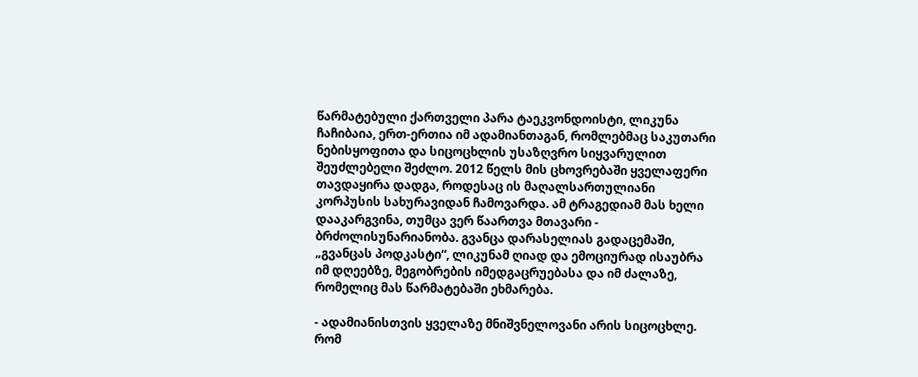წარმატებული ქართველი პარა ტაეკვონდოისტი, ლიკუნა ჩაჩიბაია, ერთ-ერთია იმ ადამიანთაგან, რომლებმაც საკუთარი ნებისყოფითა და სიცოცხლის უსაზღვრო სიყვარულით შეუძლებელი შეძლო. 2012 წელს მის ცხოვრებაში ყველაფერი თავდაყირა დადგა, როდესაც ის მაღალსართულიანი კორპუსის სახურავიდან ჩამოვარდა. ამ ტრაგედიამ მას ხელი დააკარგვინა, თუმცა ვერ წაართვა მთავარი - ბრძოლისუნარიანობა. გვანცა დარასელიას გადაცემაში, „გვანცას პოდკასტი“, ლიკუნამ ღიად და ემოციურად ისაუბრა იმ დღეებზე, მეგობრების იმედგაცრუებასა და იმ ძალაზე, რომელიც მას წარმატებაში ეხმარება.

- ადამიანისთვის ყველაზე მნიშვნელოვანი არის სიცოცხლე. რომ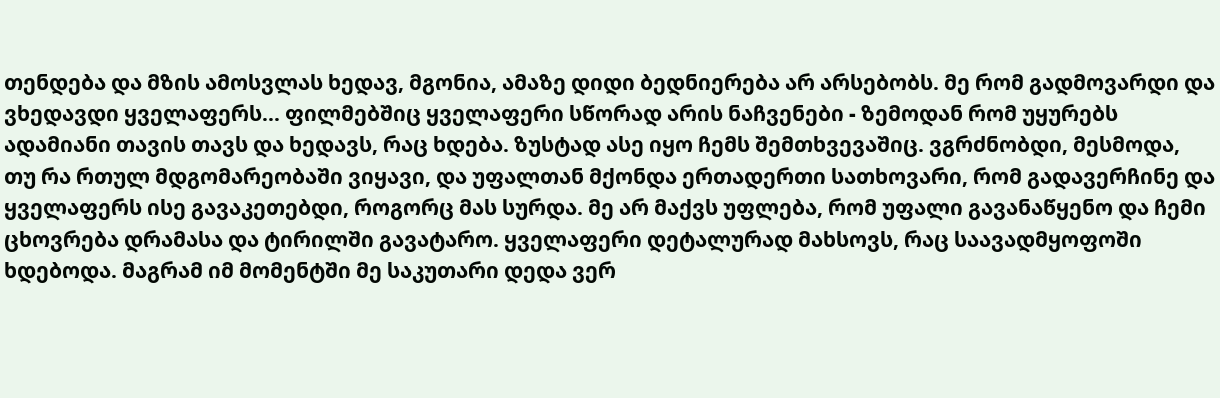თენდება და მზის ამოსვლას ხედავ, მგონია, ამაზე დიდი ბედნიერება არ არსებობს. მე რომ გადმოვარდი და ვხედავდი ყველაფერს... ფილმებშიც ყველაფერი სწორად არის ნაჩვენები - ზემოდან რომ უყურებს ადამიანი თავის თავს და ხედავს, რაც ხდება. ზუსტად ასე იყო ჩემს შემთხვევაშიც. ვგრძნობდი, მესმოდა, თუ რა რთულ მდგომარეობაში ვიყავი, და უფალთან მქონდა ერთადერთი სათხოვარი, რომ გადავერჩინე და ყველაფერს ისე გავაკეთებდი, როგორც მას სურდა. მე არ მაქვს უფლება, რომ უფალი გავანაწყენო და ჩემი ცხოვრება დრამასა და ტირილში გავატარო. ყველაფერი დეტალურად მახსოვს, რაც საავადმყოფოში ხდებოდა. მაგრამ იმ მომენტში მე საკუთარი დედა ვერ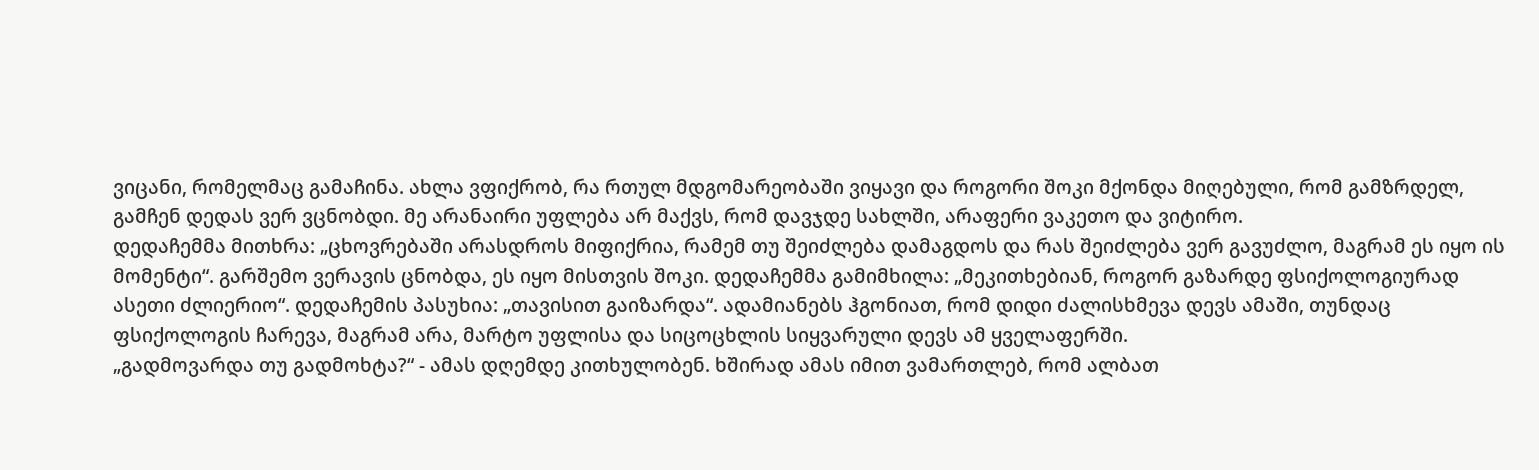ვიცანი, რომელმაც გამაჩინა. ახლა ვფიქრობ, რა რთულ მდგომარეობაში ვიყავი და როგორი შოკი მქონდა მიღებული, რომ გამზრდელ, გამჩენ დედას ვერ ვცნობდი. მე არანაირი უფლება არ მაქვს, რომ დავჯდე სახლში, არაფერი ვაკეთო და ვიტირო.
დედაჩემმა მითხრა: „ცხოვრებაში არასდროს მიფიქრია, რამემ თუ შეიძლება დამაგდოს და რას შეიძლება ვერ გავუძლო, მაგრამ ეს იყო ის მომენტი“. გარშემო ვერავის ცნობდა, ეს იყო მისთვის შოკი. დედაჩემმა გამიმხილა: „მეკითხებიან, როგორ გაზარდე ფსიქოლოგიურად ასეთი ძლიერიო“. დედაჩემის პასუხია: „თავისით გაიზარდა“. ადამიანებს ჰგონიათ, რომ დიდი ძალისხმევა დევს ამაში, თუნდაც ფსიქოლოგის ჩარევა, მაგრამ არა, მარტო უფლისა და სიცოცხლის სიყვარული დევს ამ ყველაფერში.
„გადმოვარდა თუ გადმოხტა?“ - ამას დღემდე კითხულობენ. ხშირად ამას იმით ვამართლებ, რომ ალბათ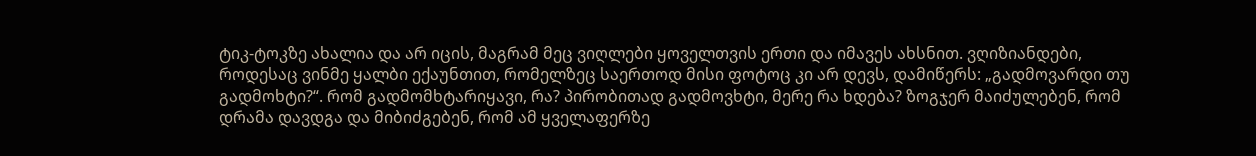ტიკ-ტოკზე ახალია და არ იცის, მაგრამ მეც ვიღლები ყოველთვის ერთი და იმავეს ახსნით. ვღიზიანდები, როდესაც ვინმე ყალბი ექაუნთით, რომელზეც საერთოდ მისი ფოტოც კი არ დევს, დამიწერს: „გადმოვარდი თუ გადმოხტი?“. რომ გადმომხტარიყავი, რა? პირობითად გადმოვხტი, მერე რა ხდება? ზოგჯერ მაიძულებენ, რომ დრამა დავდგა და მიბიძგებენ, რომ ამ ყველაფერზე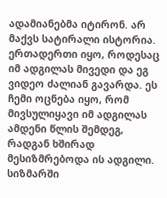ადამიანებმა იტირონ. არ მაქვს სატირალი ისტორია. ერთადერთი იყო, როდესაც იმ ადგილას მივედი და ეგ ვიდეო ძალიან გავარდა. ეს ჩემი ოცნება იყო, რომ მივსულიყავი იმ ადგილას ამდენი წლის შემდეგ, რადგან ხშირად მესიზმრებოდა ის ადგილი. სიზმარში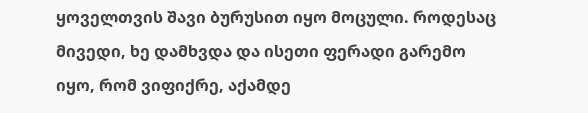ყოველთვის შავი ბურუსით იყო მოცული. როდესაც მივედი, ხე დამხვდა და ისეთი ფერადი გარემო იყო, რომ ვიფიქრე, აქამდე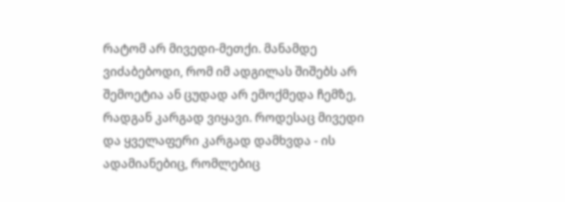რატომ არ მივედი-მეთქი. მანამდე ვიძაბებოდი, რომ იმ ადგილას შიშებს არ შემოეტია ან ცუდად არ ემოქმედა ჩემზე, რადგან კარგად ვიყავი. როდესაც მივედი და ყველაფერი კარგად დამხვდა - ის ადამიანებიც, რომლებიც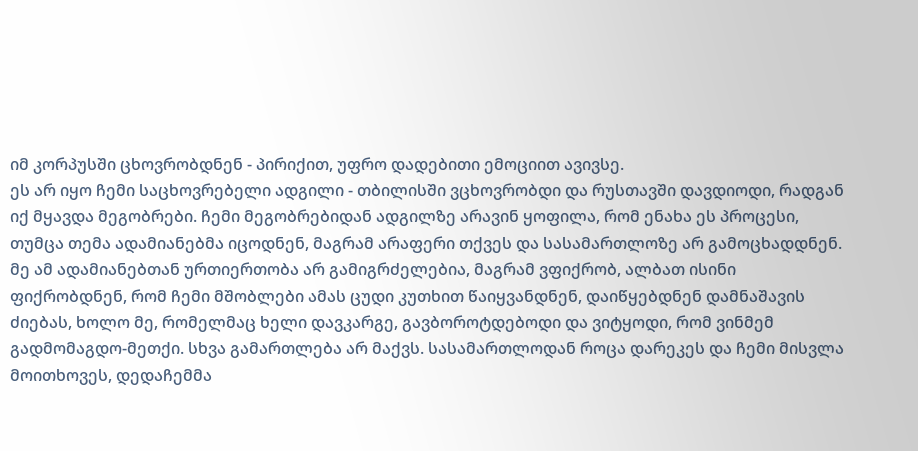იმ კორპუსში ცხოვრობდნენ - პირიქით, უფრო დადებითი ემოციით ავივსე.
ეს არ იყო ჩემი საცხოვრებელი ადგილი - თბილისში ვცხოვრობდი და რუსთავში დავდიოდი, რადგან იქ მყავდა მეგობრები. ჩემი მეგობრებიდან ადგილზე არავინ ყოფილა, რომ ენახა ეს პროცესი, თუმცა თემა ადამიანებმა იცოდნენ, მაგრამ არაფერი თქვეს და სასამართლოზე არ გამოცხადდნენ. მე ამ ადამიანებთან ურთიერთობა არ გამიგრძელებია, მაგრამ ვფიქრობ, ალბათ ისინი ფიქრობდნენ, რომ ჩემი მშობლები ამას ცუდი კუთხით წაიყვანდნენ, დაიწყებდნენ დამნაშავის ძიებას, ხოლო მე, რომელმაც ხელი დავკარგე, გავბოროტდებოდი და ვიტყოდი, რომ ვინმემ გადმომაგდო-მეთქი. სხვა გამართლება არ მაქვს. სასამართლოდან როცა დარეკეს და ჩემი მისვლა მოითხოვეს, დედაჩემმა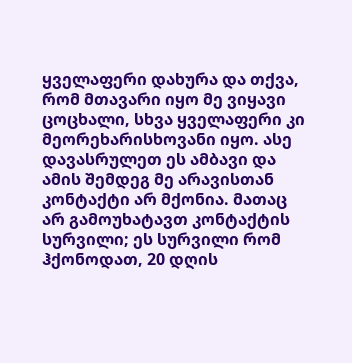ყველაფერი დახურა და თქვა, რომ მთავარი იყო მე ვიყავი ცოცხალი, სხვა ყველაფერი კი მეორეხარისხოვანი იყო. ასე დავასრულეთ ეს ამბავი და ამის შემდეგ მე არავისთან კონტაქტი არ მქონია. მათაც არ გამოუხატავთ კონტაქტის სურვილი; ეს სურვილი რომ ჰქონოდათ, 20 დღის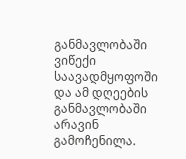განმავლობაში ვიწექი საავადმყოფოში და ამ დღეების განმავლობაში არავინ გამოჩენილა.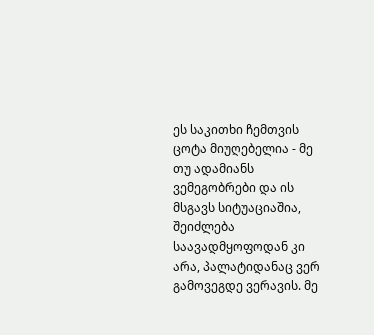ეს საკითხი ჩემთვის ცოტა მიუღებელია - მე თუ ადამიანს ვემეგობრები და ის მსგავს სიტუაციაშია, შეიძლება საავადმყოფოდან კი არა, პალატიდანაც ვერ გამოვეგდე ვერავის. მე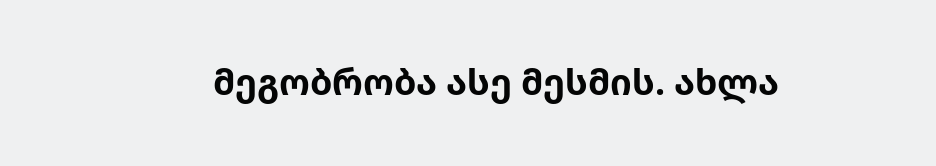მეგობრობა ასე მესმის. ახლა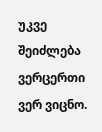უკვე შეიძლება ვერცერთი ვერ ვიცნო.